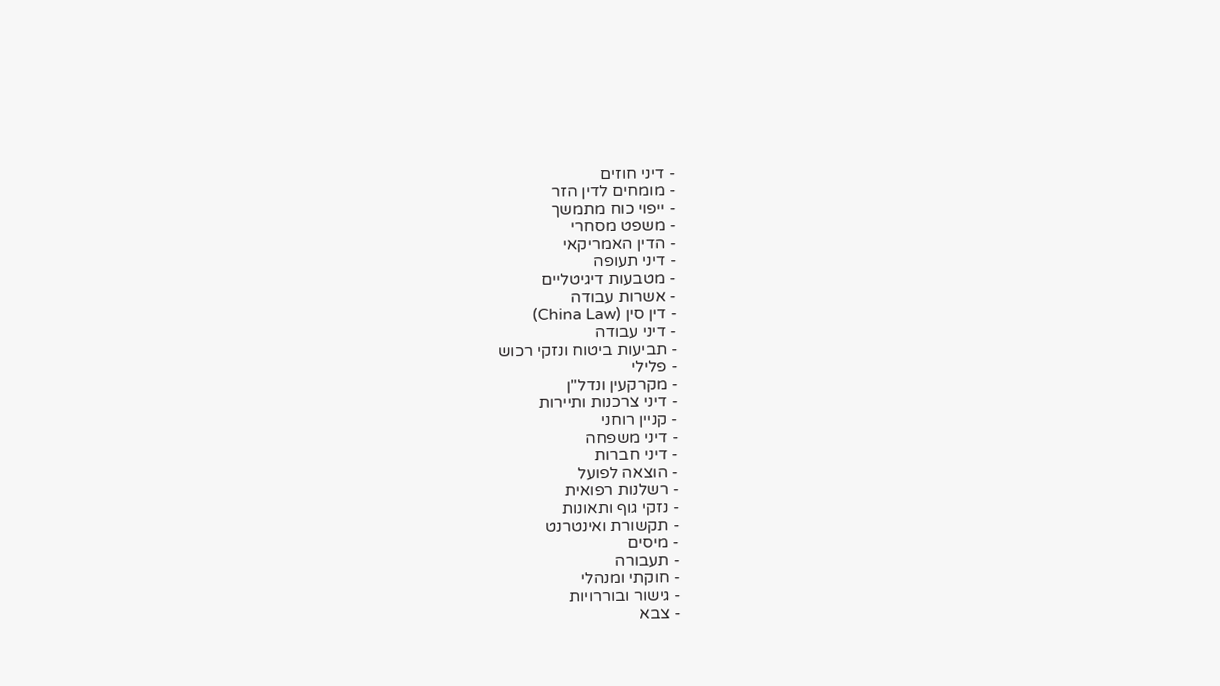- דיני חוזים
- מומחים לדין הזר
- ייפוי כוח מתמשך
- משפט מסחרי
- הדין האמריקאי
- דיני תעופה
- מטבעות דיגיטליים
- אשרות עבודה
- דין סין (China Law)
- דיני עבודה
- תביעות ביטוח ונזקי רכוש
- פלילי
- מקרקעין ונדל"ן
- דיני צרכנות ותיירות
- קניין רוחני
- דיני משפחה
- דיני חברות
- הוצאה לפועל
- רשלנות רפואית
- נזקי גוף ותאונות
- תקשורת ואינטרנט
- מיסים
- תעבורה
- חוקתי ומנהלי
- גישור ובוררויות
- צבא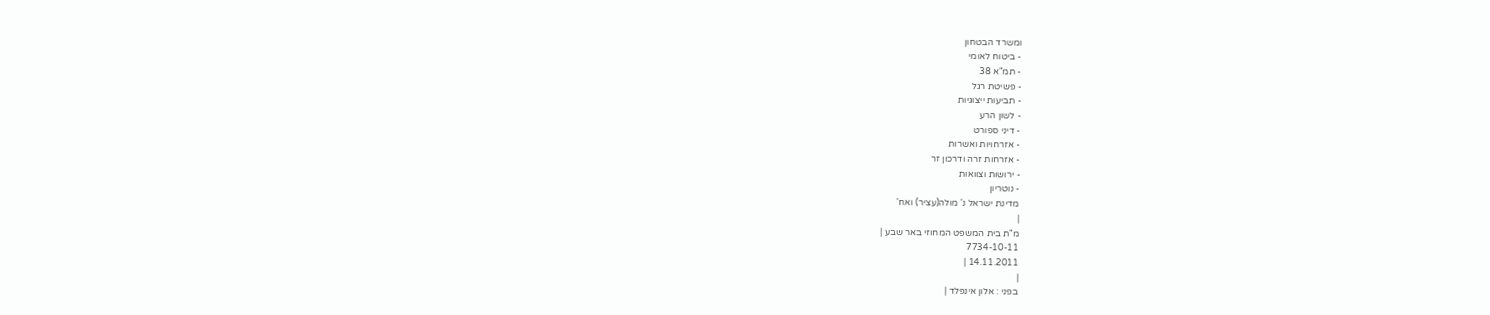ומשרד הבטחון
- ביטוח לאומי
- תמ"א 38
- פשיטת רגל
- תביעות ייצוגיות
- לשון הרע
- דיני ספורט
- אזרחויות ואשרות
- אזרחות זרה ודרכון זר
- ירושות וצוואות
- נוטריון
מדינת ישראל נ' מולה(עציר) ואח'
|
מ"ת בית המשפט המחוזי באר שבע |
7734-10-11
14.11.2011 |
|
בפני : אלון אינפלד |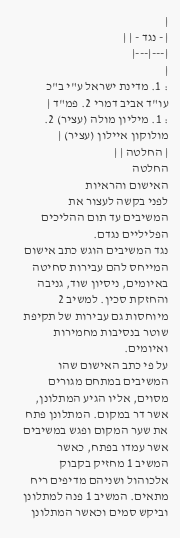|
| - נגד - | |
|---|---|
|
: 1. מדינת ישראל ע"י ב"כ עו"ד אביב דמרי 2. פמ"ד |
: 1. מיליון מולה (עציר) 2. מולוקון איילון (עציר) |
| החלטה | |
החלטה
האישום והראיות
לפני בקשה לעצור את המשיבים עד תום ההליכים הפליליים נגדם.
נגד המשיבים הוגש כתב אישום המייחס להם עבירות סחיטה באיומים, ניסיון שוד, גניבה והחזקת סכין. למשיב 2 מיוחסות גם עבירות של תקיפת שוטר בנסיבות מחמירות ואיומים.
על פי כתב האישום שהו המשיבים במתחם מגורים מסוים, אליו הגיע המתלונן, אשר דר במקום. המתלונן פתח את שער המקום ופגש במשיבים אשר עמדו בפתח, כאשר המשיב 1 מחזיק בקבוק אלכוהול ושניהם מדיפים ריח מתאים. המשיב 1 פנה למתלונן וביקש סמים וכאשר המתלונן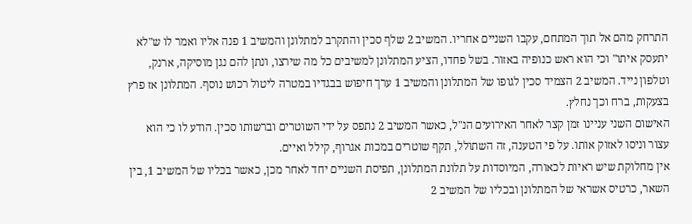התרחק מהם אל תוך המתחם, עקבו השניים אחריו. המשיב 2 שלף סכין והתקרב למתלונן והמשיב 1 פנה אליו ואמר לו ש"לא יתעסק איתו" וכי הוא ראש כנופיה באזור. בשל פחדו, הציע המתלונן למשיבים כל מה שירצו, ונתן להם נגן מוסיקה, ארנק, וטלפון נייד. המשיב 2 הצמיד סכין לגופו של המתלונן והמשיב 1 ערך חיפוש בבגדיו במטרה ליטול רכוש נוסף. המתלונן אז פרץ בצעקות, ברח וכך נחלץ.
האישום השני עניינו זמן קצר לאחר האירועים הנ"ל, כאשר המשיב 2 נתפס על ידי השוטרים וברשותו סכין. הודע לו כי הוא עצור וניסו לאזוק אותו. על פי הטענה, זה השתולל, תקף שוטרים במכות אגרוף, קילל ואיים.
אין מחלוקת שיש ראיות לכאורה, המיוסדות על תלונת המתלונן, תפיסת השניים יחד לאחר מכן, כאשר בכליו של המשיב 1, בין השאר, כרטיס אשראי של המתלונן ובכליו של המשיב 2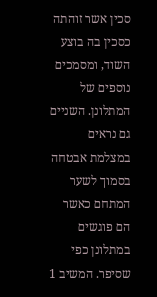סכין אשר זוהתה כסכין בה בוצע השוד, ומסמכים נוספים של המתלונן. השניים גם נראים במצלמת אבטחה בסמוך לשער המתחם כאשר הם פוגשים במתלונן כפי שסיפר. המשיב 1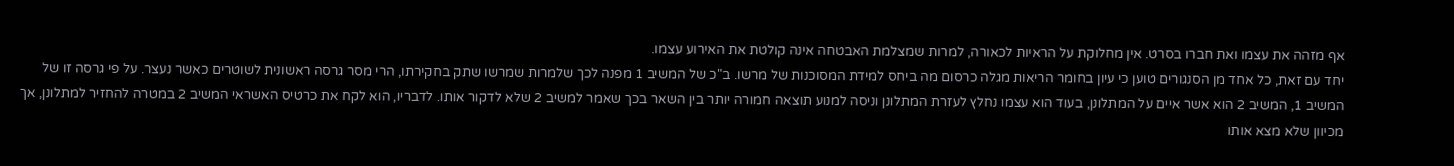אף מזהה את עצמו ואת חברו בסרט. אין מחלוקת על הראיות לכאורה, למרות שמצלמת האבטחה אינה קולטת את האירוע עצמו.
יחד עם זאת, כל אחד מן הסנגורים טוען כי עיון בחומר הריאות מגלה כרסום מה ביחס למידת המסוכנות של מרשו. ב"כ של המשיב 1 מפנה לכך שלמרות שמרשו שתק בחקירתו, הרי מסר גרסה ראשונית לשוטרים כאשר נעצר. על פי גרסה זו של המשיב 1, המשיב 2 הוא אשר איים על המתלונן, בעוד הוא עצמו נחלץ לעזרת המתלונן וניסה למנוע תוצאה חמורה יותר בין השאר בכך שאמר למשיב 2 שלא לדקור אותו. לדבריו, הוא לקח את כרטיס האשראי המשיב 2 במטרה להחזיר למתלונן, אך מכיוון שלא מצא אותו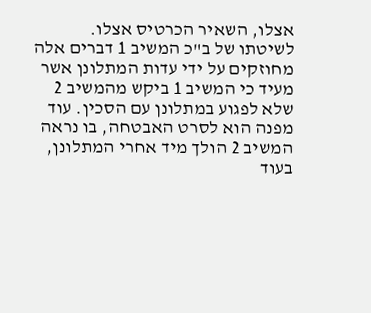אצלו, השאיר הכרטיס אצלו.
לשיטתו של ב"כ המשיב 1 דברים אלה מחוזקים על ידי עדות המתלונן אשר מעיד כי המשיב 1 ביקש מהמשיב 2 שלא לפגוע במתלונן עם הסכין. עוד מפנה הוא לסרט האבטחה, בו נראה המשיב 2 הולך מיד אחרי המתלונן, בעוד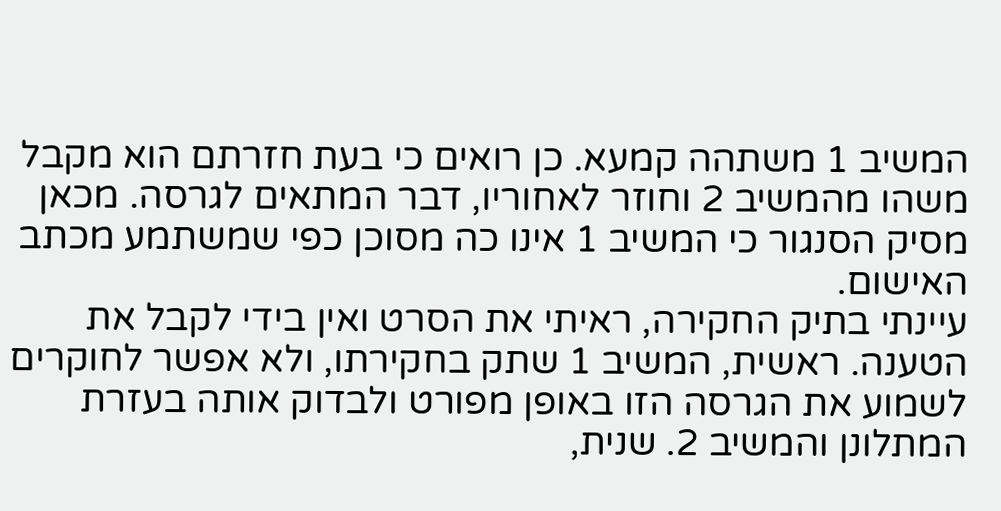המשיב 1 משתהה קמעא. כן רואים כי בעת חזרתם הוא מקבל משהו מהמשיב 2 וחוזר לאחוריו, דבר המתאים לגרסה. מכאן מסיק הסנגור כי המשיב 1 אינו כה מסוכן כפי שמשתמע מכתב האישום.
עיינתי בתיק החקירה, ראיתי את הסרט ואין בידי לקבל את הטענה. ראשית, המשיב 1 שתק בחקירתו, ולא אפשר לחוקרים לשמוע את הגרסה הזו באופן מפורט ולבדוק אותה בעזרת המתלונן והמשיב 2. שנית,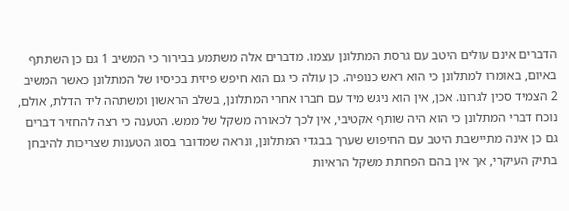הדברים אינם עולים היטב עם גרסת המתלונן עצמו. מדברים אלה משתמע בבירור כי המשיב 1 גם כן השתתף באיום, באומרו למתלונן כי הוא ראש כנופיה. כן עולה כי גם הוא חיפש פיזית בכיסיו של המתלונן כאשר המשיב 2 הצמיד סכין לגרונו. אכן, אין הוא ניגש מיד עם חברו אחרי המתלונן, בשלב הראשון ומשתהה ליד הדלת, אולם, נוכח דברי המתלונן כי הוא היה שותף אקטיבי, אין לכך לכאורה משקל של ממש. הטענה כי רצה להחזיר דברים גם כן אינה מתיישבת היטב עם החיפוש שערך בבגדי המתלונן, ונראה שמדובר בסוג הטענות שצריכות להיבחן בתיק העיקרי, אך אין בהם הפחתת משקל הראיות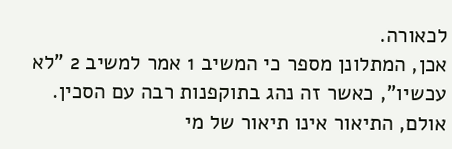לכאורה.
אכן, המתלונן מספר כי המשיב 1 אמר למשיב 2 "לא עכשיו", כאשר זה נהג בתוקפנות רבה עם הסכין. אולם, התיאור אינו תיאור של מי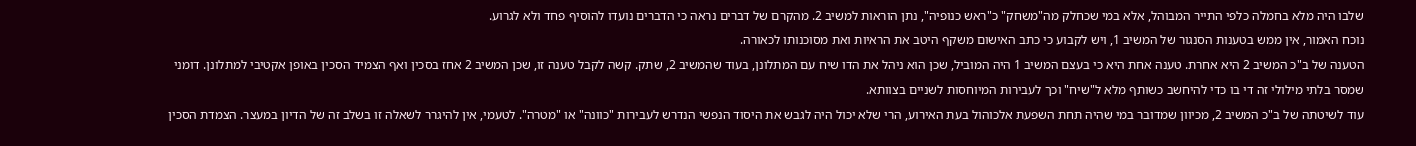שלבו היה מלא בחמלה כלפי התייר המבוהל, אלא במי שכחלק מה"משחק" כ"ראש כנופיה", נתן הוראות למשיב 2. מהקרם של דברים נראה כי הדברים נועדו להוסיף פחד ולא לגרוע.
נוכח האמור, אין ממש בטענות הסנגור של המשיב 1, ויש לקבוע כי כתב האישום משקף היטב את הראיות ואת מסוכנותו לכאורה.
הטענה של ב"כ המשיב 2 היא אחרת. טענה אחת היא כי בעצם המשיב 1 היה המוביל, שכן הוא ניהל את הדו שיח עם המתלונן, בעוד שהמשיב 2, שתק. קשה לקבל טענה זו, שכן המשיב 2 אחז בסכין ואף הצמיד הסכין באופן אקטיבי למתלונן. דומני שמסר בלתי מילולי זה די בו כדי להיחשב כשותף מלא ל"שיח" וכך לעבירות המיוחסות לשניים בצוותא.
עוד לשיטתה של ב"כ המשיב 2, מכיוון שמדובר במי שהיה תחת השפעת אלכוהול בעת האירוע, הרי שלא יכול היה לגבש את היסוד הנפשי הנדרש לעבירות "כוונה" או "מטרה". לטעמי, אין להיגרר לשאלה זו בשלב זה של הדיון במעצר. הצמדת הסכין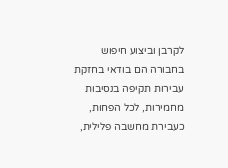לקרבן וביצוע חיפוש בחבורה הם בודאי בחזקת עבירות תקיפה בנסיבות מחמירות, לכל הפחות, כעבירת מחשבה פלילית,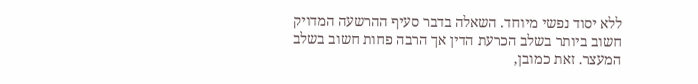ללא יסוד נפשי מיוחד. השאלה בדבר סעיף ההרשעה המדויק חשוב ביותר בשלב הכרעת הדין אך הרבה פחות חשוב בשלב המעצר. זאת כמובן,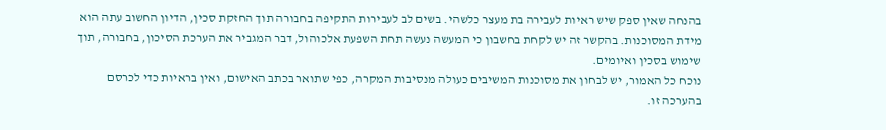בהנחה שאין ספק שיש ראיות לעבירה בת מעצר כלשהי. בשים לב לעבירות התקיפה בחבורה תוך החזקת סכין, הדיון החשוב עתה הוא מידת המסוכנות. בהקשר זה יש לקחת בחשבון כי המעשה נעשה תחת השפעת אלכוהול, דבר המגביר את הערכת הסיכון, בחבורה, תוך שימוש בסכין ואיומים.
נוכח כל האמור, יש לבחון את מסוכנות המשיבים כעולה מנסיבות המקרה, כפי שתואר בכתב האישום, ואין בראיות כדי לכרסם בהערכה זו.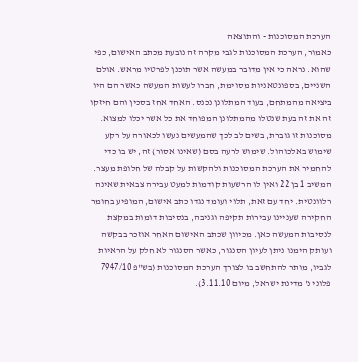הערכת המסוכנות - והתוצאה
כאמור, הערכת המסוכנות לגבי מקרה זה נובעת מכתב האישום, כפי שהוא. נראה כי אין מדובר במעשה אשר תוכנן לפרטיו מראש. אולם השניים, בספונטאניות מסוימת, חברו לעשות המעשה כאשר הם היו ביציאה מהמתחם, בעוד המתלונן נכנס. האחד אחז בסכין והם חיזקו זה את זה בעת שנטלו מהמתלונן המפוחד את כל אשר יכלו למצוא.
מסוכנות זו גוברת, בשים לב לכך שהמעשים נעשו לכאורה על רקע שימוש באלכוהול. שימוש לרעה בסם (שאינו אסור) זה, יש בו כדי להחמיר את הערכת המסוכנות ולהקשות על קבלה של חלופת מעצר.
המשיב 1 בן 22 ואין לו הרשעות קודמות למעט עבירה צבאית שאינה רלוונטית. יחד עם זאת, תלוי ועומד נגדו כתב אישום, המופיע בחומר החקירה שעניינו עבירות תקיפה וגניבה, בנסיבות דומות במקצת לנסיבות המעשה כאן. מכיוון שכתב האישום האחר אוזכר בבקשה ועותק הימנו ניתן לעיון הסנגור, כאשר הסנגור לא חלק על הראיות לגביו, מותר להתחשב בו לצורך הערכת המסוכנות (בש"פ 7947/10 פלוני נ' מדינת ישראל, מיום 3.11.10).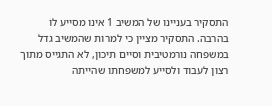התסקיר בעניינו של המשיב 1 אינו מסייע לו בהרבה. התסקיר מציין כי למרות שהמשיב גדל במשפחה נורמטיבית וסיים תיכון, לא התגייס מתוך רצון לעבוד ולסייע למשפחתו שהייתה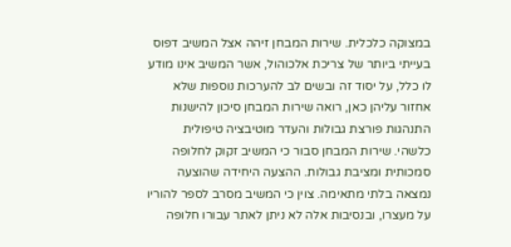במצוקה כלכלית. שירות המבחן זיהה אצל המשיב דפוס בעייתי ביותר של צריכת אלכוהול, אשר המשיב אינו מודע לו כלל, על יסוד זה ובשים לב להערכות נוספות שלא אחזור עליהן כאן, רואה שירות המבחן סיכון להישנות התנהגות פורצת גבולות והעדר מוטיבציה טיפולית כלשהי. שירות המבחן סבור כי המשיב זקוק לחלופה סמכותית ומציבת גבולות. ההצעה היחידה שהוצעה נמצאה בלתי מתאימה. צוין כי המשיב מסרב לספר להוריו על מעצרו, ובנסיבות אלה לא ניתן לאתר עבורו חלופה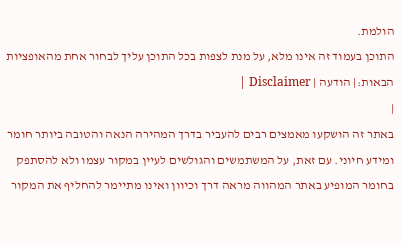הולמת.
התוכן בעמוד זה אינו מלא, על מנת לצפות בכל התוכן עליך לבחור אחת מהאופציות הבאות:| הודעה | Disclaimer |
|
באתר זה הושקעו מאמצים רבים להעביר בדרך המהירה הנאה והטובה ביותר חומר ומידע חיוני. עם זאת, על המשתמשים והגולשים לעיין במקור עצמו ולא להסתפק בחומר המופיע באתר המהווה מראה דרך וכיוון ואינו מתיימר להחליף את המקור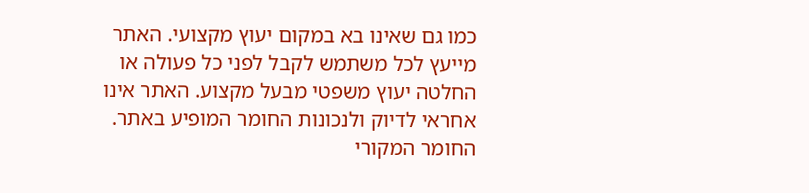כמו גם שאינו בא במקום יעוץ מקצועי. האתר מייעץ לכל משתמש לקבל לפני כל פעולה או החלטה יעוץ משפטי מבעל מקצוע. האתר אינו אחראי לדיוק ולנכונות החומר המופיע באתר. החומר המקורי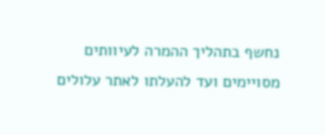נחשף בתהליך ההמרה לעיוותים מסויימים ועד להעלתו לאתר עלולים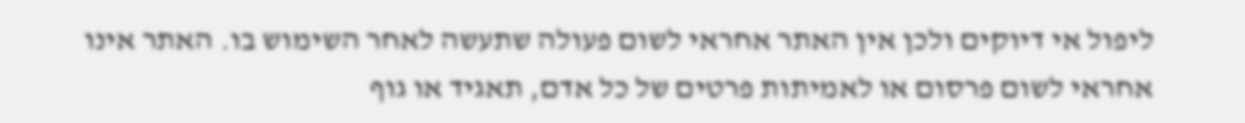ליפול אי דיוקים ולכן אין האתר אחראי לשום פעולה שתעשה לאחר השימוש בו. האתר אינו אחראי לשום פרסום או לאמיתות פרטים של כל אדם, תאגיד או גוף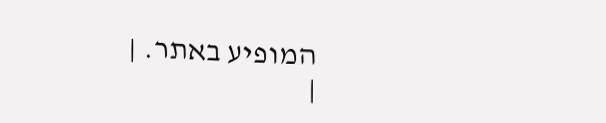המופיע באתר. |
|